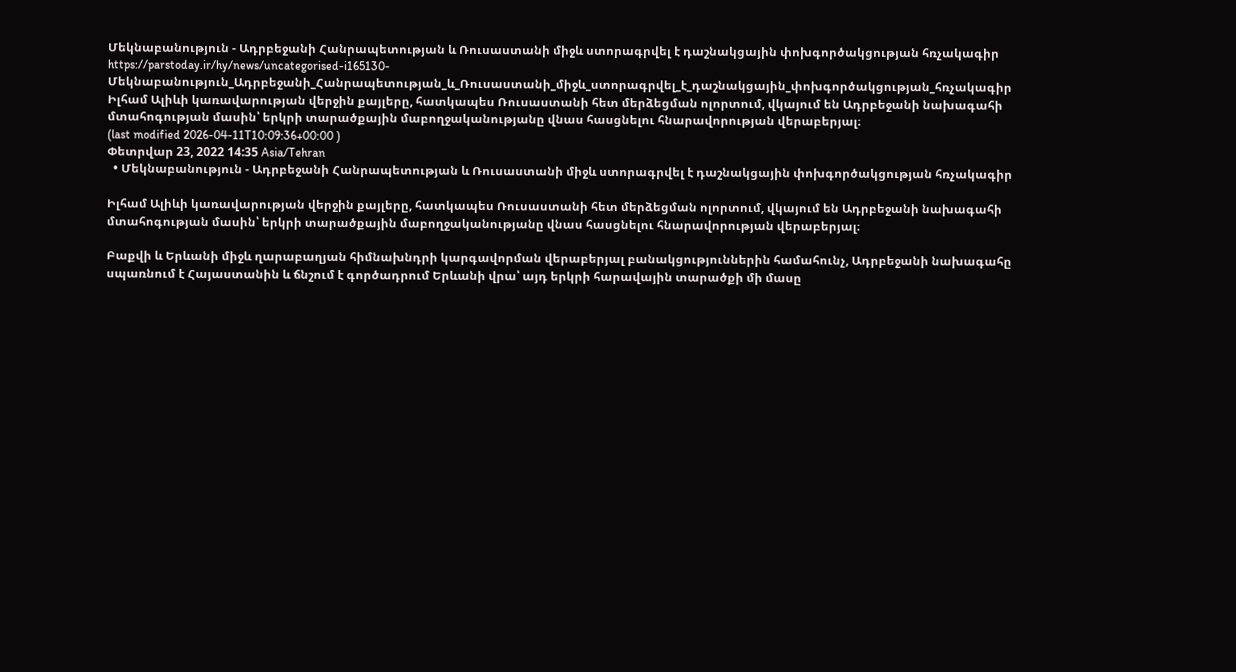Մեկնաբանություն - Ադրբեջանի Հանրապետության և Ռուսաստանի միջև ստորագրվել է դաշնակցային փոխգործակցության հռչակագիր
https://parstoday.ir/hy/news/uncategorised-i165130-Մեկնաբանություն_Ադրբեջանի_Հանրապետության_և_Ռուսաստանի_միջև_ստորագրվել_է_դաշնակցային_փոխգործակցության_հռչակագիր
Իլհամ Ալիևի կառավարության վերջին քայլերը, հատկապես Ռուսաստանի հետ մերձեցման ոլորտում, վկայում են Ադրբեջանի նախագահի մտահոգության մասին՝ երկրի տարածքային մաբողջականությանը վնաս հասցնելու հնարավորության վերաբերյալ։
(last modified 2026-04-11T10:09:36+00:00 )
Փետրվար 23, 2022 14:35 Asia/Tehran
  • Մեկնաբանություն - Ադրբեջանի Հանրապետության և Ռուսաստանի միջև ստորագրվել է դաշնակցային փոխգործակցության հռչակագիր

Իլհամ Ալիևի կառավարության վերջին քայլերը, հատկապես Ռուսաստանի հետ մերձեցման ոլորտում, վկայում են Ադրբեջանի նախագահի մտահոգության մասին՝ երկրի տարածքային մաբողջականությանը վնաս հասցնելու հնարավորության վերաբերյալ։

Բաքվի և Երևանի միջև ղարաբաղյան հիմնախնդրի կարգավորման վերաբերյալ բանակցություններին համահունչ, Ադրբեջանի նախագահը սպառնում է Հայաստանին և ճնշում է գործադրում Երևանի վրա՝ այդ երկրի հարավային տարածքի մի մասը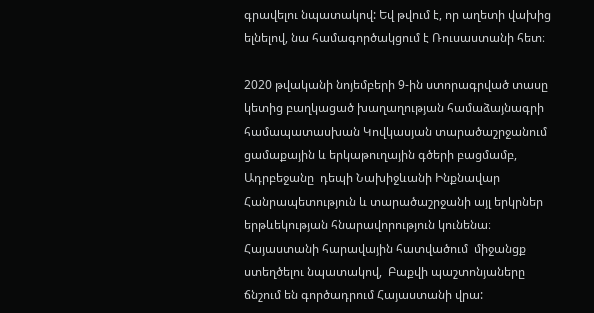գրավելու նպատակով: Եվ թվում է, որ աղետի վախից ելնելով, նա համագործակցում է Ռուսաստանի հետ։

2020 թվականի նոյեմբերի 9-ին ստորագրված տասը կետից բաղկացած խաղաղության համաձայնագրի համապատասխան Կովկասյան տարածաշրջանում ցամաքային և երկաթուղային գծերի բացմամբ, Ադրբեջանը  դեպի Նախիջևանի Ինքնավար Հանրապետություն և տարածաշրջանի այլ երկրներ երթևեկության հնարավորություն կունենա։ Հայաստանի հարավային հատվածում  միջանցք ստեղծելու նպատակով,  Բաքվի պաշտոնյաները ճնշում են գործադրում Հայաստանի վրա: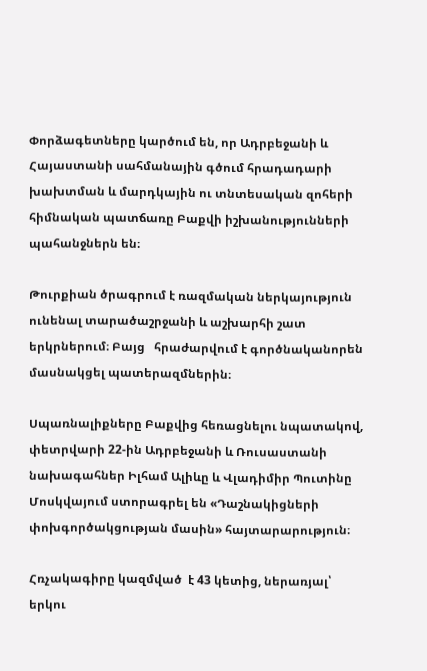Փորձագետները կարծում են, որ Ադրբեջանի և Հայաստանի սահմանային գծում հրադադարի խախտման և մարդկային ու տնտեսական զոհերի հիմնական պատճառը Բաքվի իշխանությունների պահանջներն են։

Թուրքիան ծրագրում է ռազմական ներկայություն ունենալ տարածաշրջանի և աշխարհի շատ երկրներում։ Բայց   հրաժարվում է գործնականորեն մասնակցել պատերազմներին։

Սպառնալիքները Բաքվից հեռացնելու նպատակով, փետրվարի 22-ին Ադրբեջանի և Ռուսաստանի նախագահներ Իլհամ Ալիևը և Վլադիմիր Պուտինը Մոսկվայում ստորագրել են «Դաշնակիցների փոխգործակցության մասին» հայտարարություն։

Հռչակագիրը կազմված  է 43 կետից, ներառյալ՝ երկու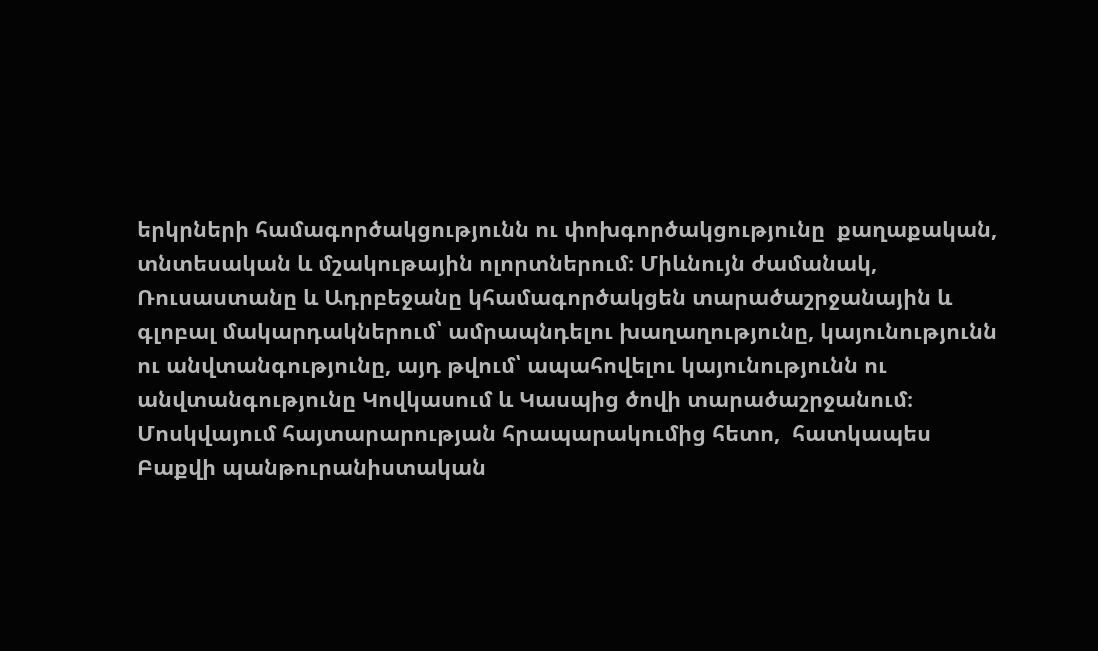երկրների համագործակցությունն ու փոխգործակցությունը  քաղաքական, տնտեսական և մշակութային ոլորտներում։ Միևնույն ժամանակ, Ռուսաստանը և Ադրբեջանը կհամագործակցեն տարածաշրջանային և գլոբալ մակարդակներում՝ ամրապնդելու խաղաղությունը, կայունությունն ու անվտանգությունը, այդ թվում՝ ապահովելու կայունությունն ու անվտանգությունը Կովկասում և Կասպից ծովի տարածաշրջանում։ Մոսկվայում հայտարարության հրապարակումից հետո,  հատկապես Բաքվի պանթուրանիստական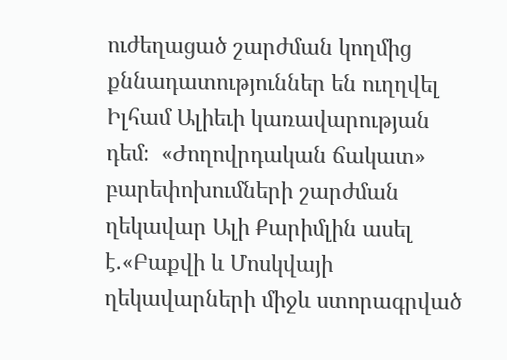ուժեղացած շարժման կողմից քննադատություններ են ուղղվել  Իլհամ Ալիեւի կառավարության դեմ։  «Ժողովրդական ճակատ» բարեփոխումների շարժման ղեկավար Ալի Քարիմլին ասել է.«Բաքվի և Մոսկվայի ղեկավարների միջև ստորագրված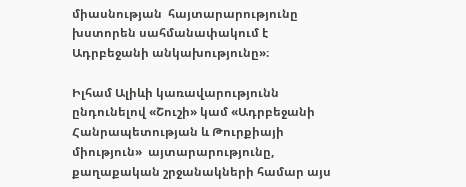միասնության  հայտարարությունը խստորեն սահմանափակում է Ադրբեջանի անկախությունը»։

Իլհամ Ալիևի կառավարությունն ընդունելով «Շուշի» կամ «Ադրբեջանի Հանրապետության և Թուրքիայի միություն»  այտարարությունը, քաղաքական շրջանակների համար այս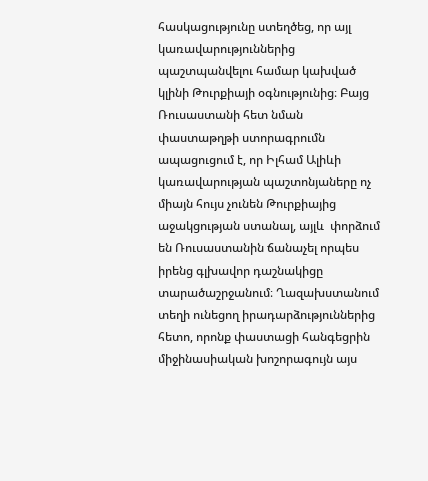հասկացությունը ստեղծեց, որ այլ կառավարություններից պաշտպանվելու համար կախված կլինի Թուրքիայի օգնությունից։ Բայց Ռուսաստանի հետ նման փաստաթղթի ստորագրումն ապացուցում է, որ Իլհամ Ալիևի կառավարության պաշտոնյաները ոչ միայն հույս չունեն Թուրքիայից աջակցության ստանալ, այլև  փորձում են Ռուսաստանին ճանաչել որպես իրենց գլխավոր դաշնակիցը տարածաշրջանում։ Ղազախստանում տեղի ունեցող իրադարձություններից հետո, որոնք փաստացի հանգեցրին միջինասիական խոշորագույն այս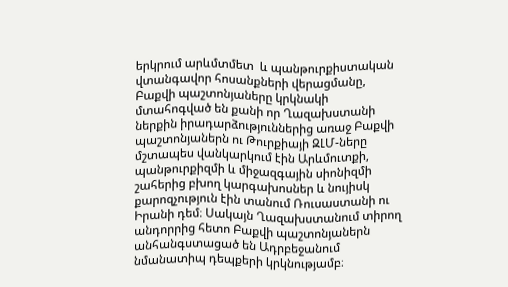երկրում արևմտմետ  և պանթուրքիստական վտանգավոր հոսանքների վերացմանը, Բաքվի պաշտոնյաները կրկնակի մտահոգված են քանի որ Ղազախստանի ներքին իրադարձություններից առաջ Բաքվի պաշտոնյաներն ու Թուրքիայի ԶԼՄ-ները մշտապես վանկարկում էին Արևմուտքի, պանթուրքիզմի և միջազգային սիոնիզմի շահերից բխող կարգախոսներ և նույիսկ քարոզչություն էին տանում Ռուսաստանի ու Իրանի դեմ։ Սակայն Ղազախստանում տիրող անդորրից հետո Բաքվի պաշտոնյաներն անհանգստացած են Ադրբեջանում նմանատիպ դեպքերի կրկնությամբ։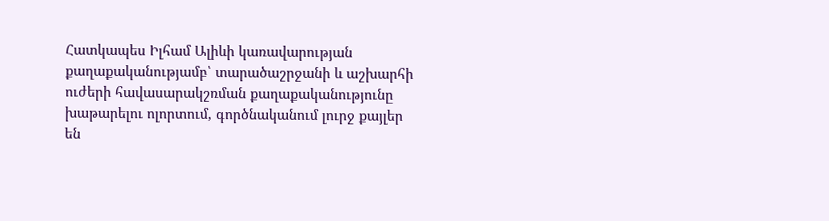Հատկապես Իլհամ Ալիևի կառավարության քաղաքականությամբ՝ տարածաշրջանի և աշխարհի ուժերի հավասարակշռման քաղաքականությունը խաթարելու ոլորտում, գործնականում լուրջ քայլեր  են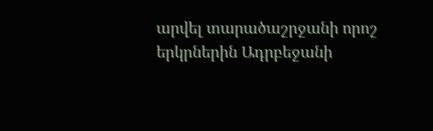արվել տարածաշրջանի որոշ երկրներին Ադրբեջանի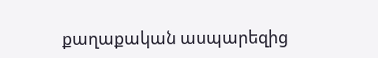քաղաքական ասպարեզից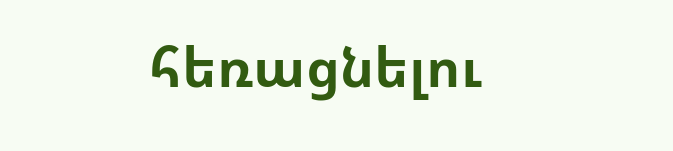հեռացնելու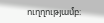ուղղությամբ։